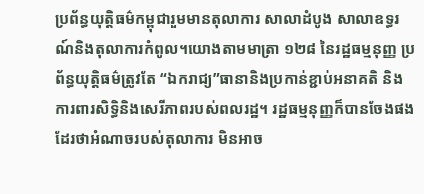ប្រព័ន្ធយុត្តិធម៌កម្ពុជារួមមានតុលាការ សាលាដំបូង សាលាឧទ្ធរណ៍និងតុលាការកំពូល។យោងតាមមាត្រា ១២៨ នៃរដ្ឋធម្មនុញ្ញ ប្រព័ន្ធយុត្តិធម៌ត្រូវតែ “ឯករាជ្យ”ធានានិងប្រកាន់ខ្ជាប់អនាគតិ និងការពារសិទ្ធិនិងសេរីភាពរបស់ពលរដ្ឋ។ រដ្ឋធម្មនុញ្ញក៏បានចែងផងដែរថាអំណាចរបស់តុលាការ មិនអាច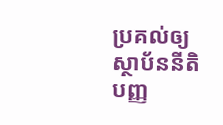ប្រគល់ឲ្យស្ថាប័ននីតិបញ្ញ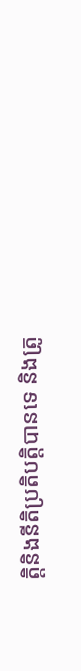តិ្តនិងនីតិប្រតិបត្តិបានទេ និងត្រូ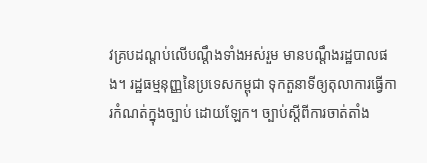វគ្របដណ្តប់លើបណ្តឹងទាំងអស់រួម មានបណ្តឹងរដ្ឋបាលផង។ រដ្ឋធម្មនុញ្ញនៃប្រទេសកម្ពុជា ទុកតួនាទីឲ្យតុលាការធ្វើការកំណត់ក្នុងច្បាប់ ដោយឡែក។ ច្បាប់ស្តីពីការចាត់តាំង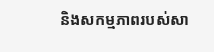និងសកម្មភាពរបស់សា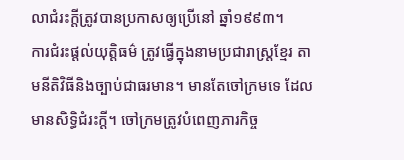លាជំរះក្តីត្រូវបានប្រកាសឲ្យប្រើនៅ ឆ្នាំ១៩៩៣។
ការជំរះផ្តល់យុត្តិធម៌ ត្រូវធ្វើក្នុងនាមប្រជារាស្ត្រខ្មែរ តាមនីតិវិធីនិងច្បាប់ជាធរមាន។ មានតែចៅក្រមទេ ដែលមានសិទ្ធិជំរះក្តី។ ចៅក្រមត្រូវបំពេញភារកិច្ច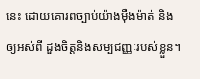នេះ ដោយគោរពច្បាប់យ៉ាងម៉ឺងម៉ាត់ និងឲ្យអស់ពី ដួងចិត្តនិងសម្បជញ្ញៈរបស់ខ្លួន។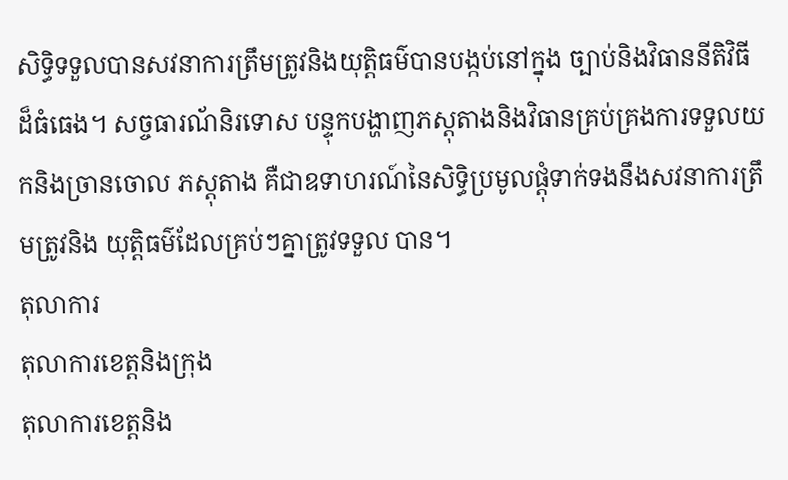សិទ្ធិទទួលបានសវនាការត្រឹមត្រូវនិងយុត្តិធម៌បានបង្កប់នៅក្នុង ច្បាប់និងវិធាននីតិវិធីដ៏ធំធេង។ សច្ចធារណ័និរទោស បន្ទុកបង្ហាញភស្តុតាងនិងវិធានគ្រប់គ្រងការទទួលយកនិងច្រានចោល ភស្តុតាង គឺជាឧទាហរណ៍នៃសិទ្ធិប្រមូលផ្តុំទាក់ទងនឹងសវនាការត្រឹមត្រូវនិង យុត្តិធម៌ដែលគ្រប់ៗគ្នាត្រូវទទួល បាន។
តុលាការ
តុលាការខេត្តនិងក្រុង
តុលាការខេត្តនិង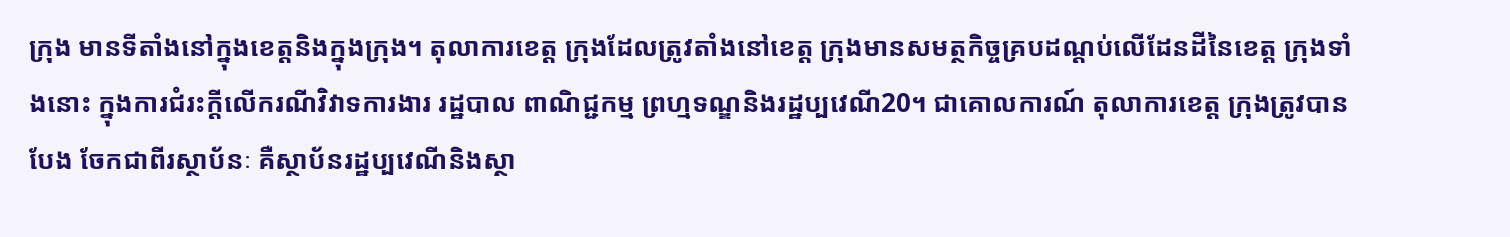ក្រុង មានទីតាំងនៅក្នុងខេត្តនិងក្នុងក្រុង។ តុលាការខេត្ត ក្រុងដែលត្រូវតាំងនៅខេត្ត ក្រុងមានសមត្ថកិច្ចគ្របដណ្តប់លើដែនដីនៃខេត្ត ក្រុងទាំងនោះ ក្នុងការជំរះក្តីលើករណីវិវាទការងារ រដ្ឋបាល ពាណិជ្ជកម្ម ព្រហ្មទណ្ឌនិងរដ្ឋប្បវេណី20។ ជាគោលការណ៍ តុលាការខេត្ត ក្រុងត្រូវបានបែង ចែកជាពីរស្ថាប័នៈ គឺស្ថាប័នរដ្ឋប្បវេណីនិងស្ថា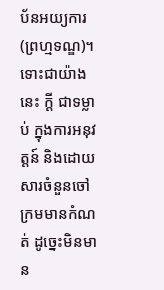ប័នអយ្យការ(ព្រហ្មទណ្ឌ)។ទោះជាយ៉ាងនេះ ក្តី ជាទម្លាប់ ក្នុងការអនុវត្តន៍ និងដោយសារចំនួនចៅក្រមមានកំណត់ ដូច្នេះមិនមាន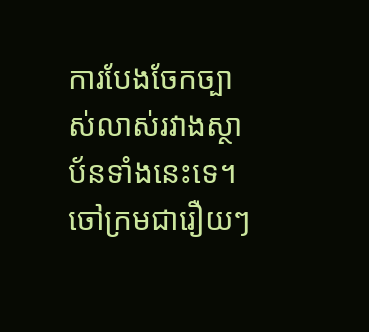ការបែងចែកច្បាស់លាស់រវាងស្ថាប័នទាំងនេះទេ។ ចៅក្រមជារឿយៗ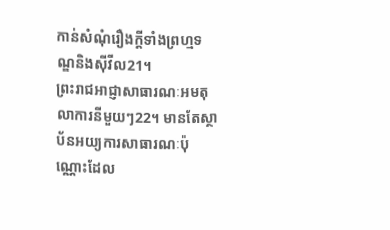កាន់សំណុំរឿងក្តីទាំងព្រហ្មទណ្ឌនិងស៊ីវីល21។
ព្រះរាជអាជ្ញាសាធារណៈអមតុលាការនីមួយៗ22។ មានតែស្ថាប័នអយ្យការសាធារណៈប៉ុណ្ណោះដែល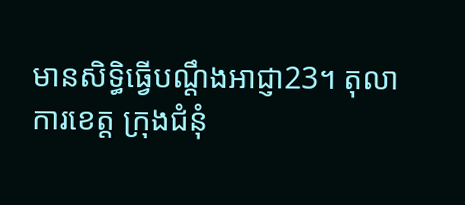មានសិទ្ធិធ្វើបណ្តឹងអាជ្ញា23។ តុលាការខេត្ត ក្រុងជំនុំ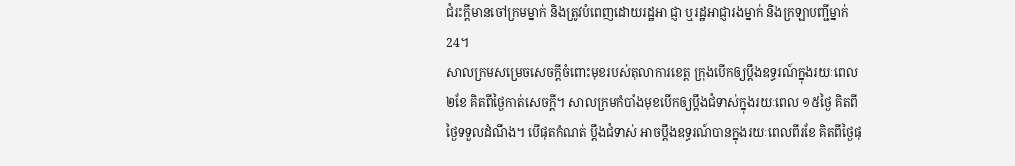ជំរះក្តីមានចៅក្រមម្នាក់ និងត្រូវបំពេញដោយរដ្ឋអា ជ្ញា ឬរដ្ឋអាជ្ញារងម្នាក់ និងក្រឡាបញ្ជីម្នាក់24។
សាលក្រមសម្រេចសេចក្តីចំពោះមុខរបស់តុលាការខេត្ត ក្រុងបើកឲ្យប្តឹងឧទ្ធរណ៍ក្នុងរយៈពេល២ខែ គិតពីថ្ងៃកាត់សេចក្តី។ សាលក្រមកំបាំងមុខបើកឲ្យប្តឹងជំទាស់ក្នុងរយៈពេល ១៥ថ្ងៃ គិតពីថ្ងៃទទួលដំណឹង។ បើផុតកំណត់ ប្តឹងជំទាស់ អាចប្តឹងឧទ្ធរណ៍បានក្នុងរយៈពេលពីរខែ គិតពីថ្ងៃផុ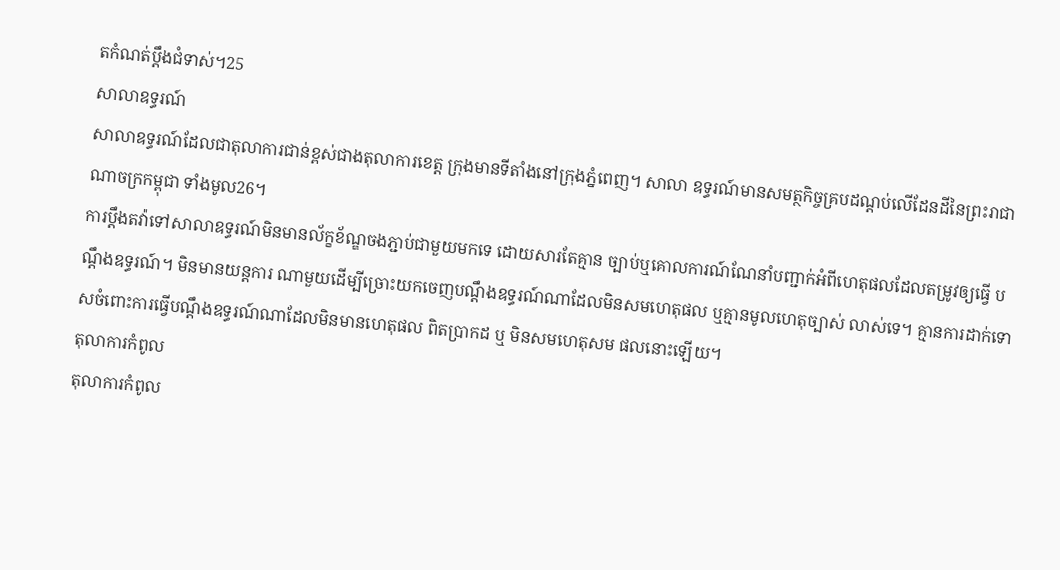តកំណត់ប្តឹងជំទាស់។25
សាលាឧទ្ធរណ៍
សាលាឧទ្ធរណ៍ដែលជាតុលាការជាន់ខ្ពស់ជាងតុលាការខេត្ត ក្រុងមានទីតាំងនៅក្រុងភ្នំពេញ។ សាលា ឧទ្ធរណ៍មានសមត្ថកិច្ចគ្របដណ្តប់លើដែនដីនៃព្រះរាជាណាចក្រកម្ពុជា ទាំងមូល26។
ការប្តឹងតវ៉ាទៅសាលាឧទ្ធរណ៍មិនមានល័ក្ខខ័ណ្ឌចងភ្ជាប់ជាមួយមកទេ ដោយសារតែគ្មាន ច្បាប់ឬគោលការណ៍ណែនាំបញ្ជាក់អំពីហេតុផលដែលតម្រូវឲ្យធ្វើ បណ្តឹងឧទ្ធរណ៍។ មិនមានយន្តការ ណាមួយដើម្បីច្រោះយកចេញបណ្តឹងឧទ្ធរណ៍ណាដែលមិនសមហេតុផល ឬគ្មានមូលហេតុច្បាស់ លាស់ទេ។ គ្មានការដាក់ទោសចំពោះការធ្វើបណ្តឹងឧទ្ធរណ៍ណាដែលមិនមានហេតុផល ពិតប្រាកដ ឬ មិនសមហេតុសម ផលនោះឡើយ។
តុលាការកំពូល
តុលាការកំពូល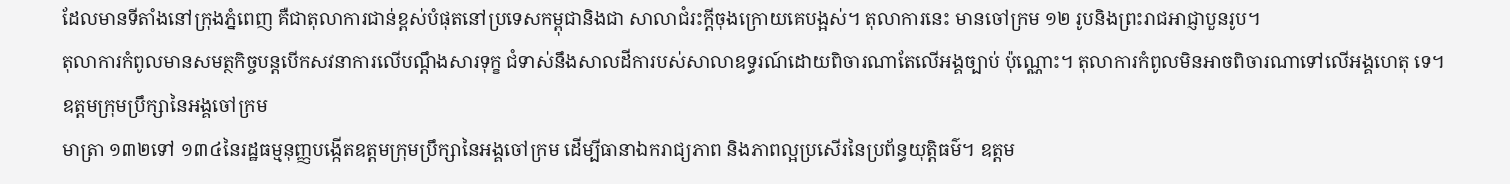ដែលមានទីតាំងនៅក្រុងភ្នំពេញ គឺជាតុលាការជាន់ខ្ពស់បំផុតនៅប្រទេសកម្ពុជានិងជា សាលាជំរះក្តីចុងក្រោយគេបង្អស់។ តុលាការនេះ មានចៅក្រម ១២ រូបនិងព្រះរាជអាជ្ញាបួនរូប។
តុលាការកំពូលមានសមត្ថកិច្ចបន្តបើកសវនាការលើបណ្តឹងសារទុក្ខ ជំទាស់នឹងសាលដីការបស់សាលាឧទ្ធរណ៍ដោយពិចារណាតែលើអង្គច្បាប់ ប៉ុណ្ណោះ។ តុលាការកំពូលមិនអាចពិចារណាទៅលើអង្គហេតុ ទេ។
ឧត្តមក្រុមប្រឹក្សានៃអង្គចៅក្រម
មាត្រា ១៣២ទៅ ១៣៤នៃរដ្ឋធម្មនុញ្ញបង្កើតឧត្តមក្រុមប្រឹក្សានៃអង្គចៅក្រម ដើម្បីធានាឯករាជ្យភាព និងភាពល្អប្រសើរនៃប្រព័ន្ធយុត្តិធម៌។ ឧត្តម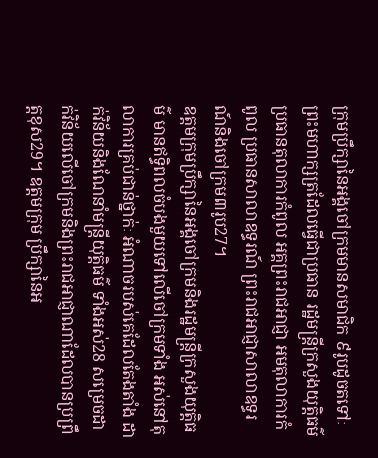ក្រុមប្រឹក្សានៃអង្គចៅក្រមមានសមាជិក ៩រូបដូចតទៅៈ ព្រះមហាក្សត្រដែលធ្វើជាប្រធាន រដ្ឋមន្ត្រីក្រសួងយុត្តិធម៌ ប្រធានតុលាការកំពូល អគ្គព្រះរាជអាជ្ញា អមតុលាការកំពូល ប្រធានសាលាឧទ្ធរណ៍ ព្រះរាជអាជ្ញាសាលាឧទ្ធរណ៍និងចៅក្រម៣រូប27។
ឧត្តមក្រុមប្រឹក្សានៃអង្គចៅក្រមនិងរដ្ឋមន្ត្រីក្រសួងយុត្តិធម៌ មានឥទិ្ធពលចំបងមួយទៅលើចៅក្រមទាំង អស់នៅតុលាការគ្រប់ជាន់ថ្នាក់ៈ អំណាចរបស់គេដែលតែងតាំង ដាក់វិន័យនិងណែនាំមន្ត្រីយុត្តិធម៌ ទាំងអស់28 សម្រេចដាក់វិន័យលើចៅក្រមនិងព្រះរាជអាជ្ញាណាដែលបានប្រព្រឹត្តខុស29។ ឧត្តមក្រុម ប្រឹក្សានៃអ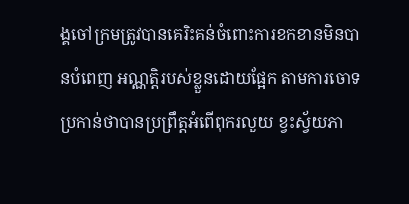ង្គចៅក្រមត្រូវបានគេរិះគន់ចំពោះការខកខានមិនបានបំពេញ អណ្ណត្តិរបស់ខ្លួនដោយផ្អែក តាមការចោទប្រកាន់ថាបានប្រព្រឹត្តអំពើពុករលួយ ខ្វះស្វ័យភា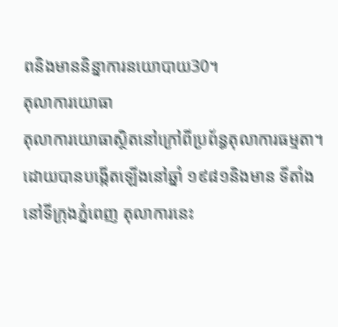ពនិងមាននិន្នាការនយោបាយ30។
តុលាការយោធា
តុលាការយោធាស្ថិតនៅក្រៅពីប្រព័ន្ធតុលាការធម្មតា។ ដោយបានបង្កើតឡើងនៅឆ្នាំ ១៩៨១និងមាន ទីតាំងនៅទីក្រុងភ្នំពេញ តុលាការនេះ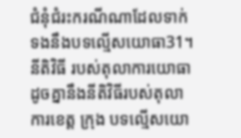ជំនុំជំរះករណីណាដែលទាក់ទងនឹងបទល្មើសយោធា31។ នីតិវិធី របស់តុលាការយោធាដូចគ្នានឹងនីតិវិធីរបស់តុលាការខេត្ត ក្រុង បទល្មើសយោ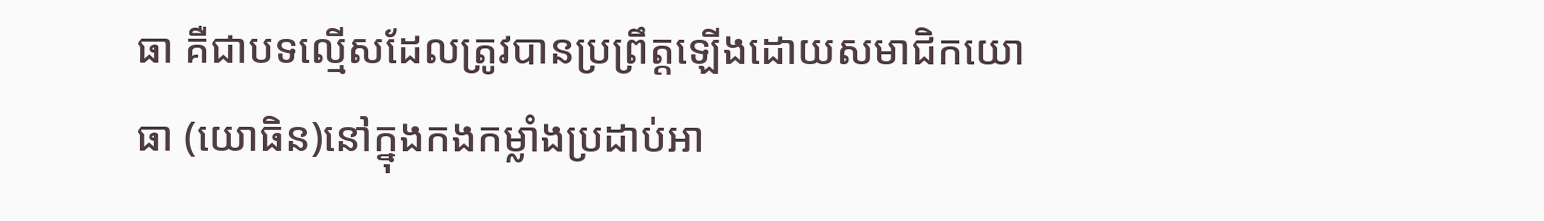ធា គឺជាបទល្មើសដែលត្រូវបានប្រព្រឹត្តឡើងដោយសមាជិកយោធា (យោធិន)នៅក្នុងកងកម្លាំងប្រដាប់អា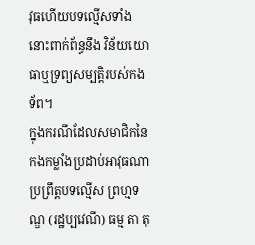វុធហើយបទល្មើសទាំងនោះពាក់ព័ន្ធនឹង វិន័យយោធាឬទ្រព្យសម្បត្តិរបស់កងទ័ព។
ក្នុងករណីដែលសមាជិកនៃកងកម្លាំងប្រដាប់អាវុធណាប្រព្រឹត្តបទល្មើស ព្រហ្មទណ្ឌ (រដ្ឋប្បវេណី) ធម្ម តា តុ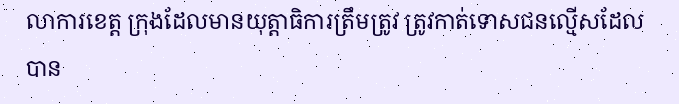លាការខេត្ត ក្រុងដែលមានយុត្តាធិការត្រឹមត្រូវ ត្រូវកាត់ទោសជនល្មើសដែលបាន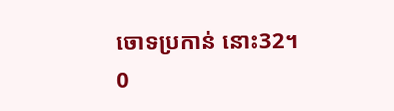ចោទប្រកាន់ នោះ32។
0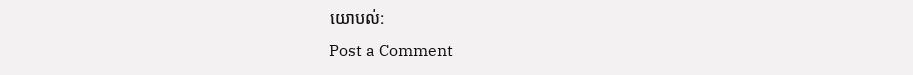យោបល់:
Post a Comment